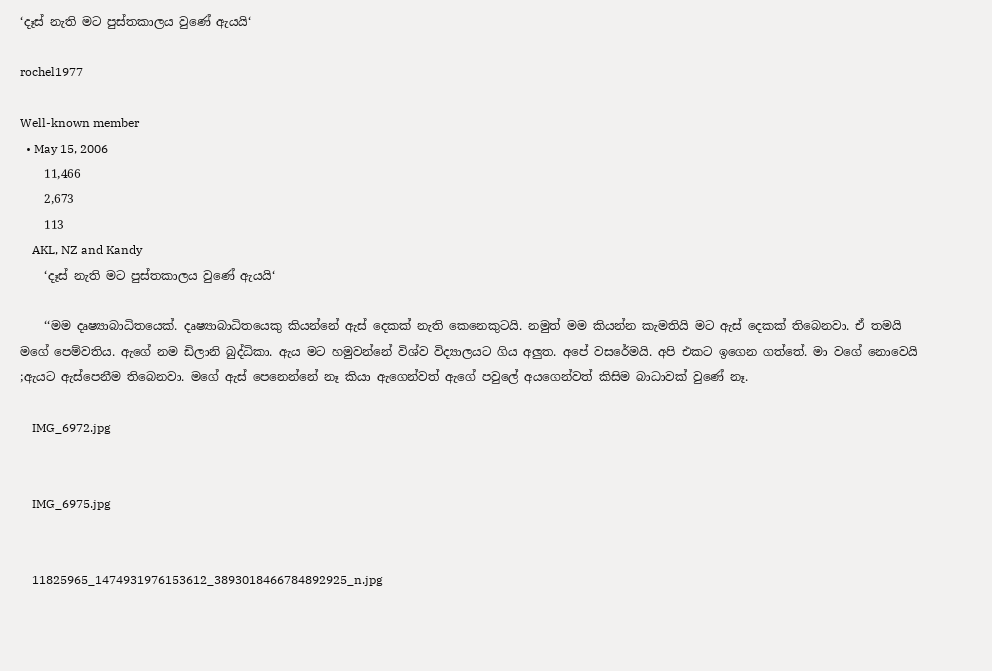‘දෑස් නැති මට පුස්තකාලය වුණේ ඇයයි‘

rochel1977

Well-known member
  • May 15, 2006
    11,466
    2,673
    113
    AKL, NZ and Kandy
    ‘දෑස් නැති මට පුස්තකාලය වුණේ ඇයයි‘

    ‘‘මම දෘෂ්‍යාබාධිතයෙක්. දෘෂ්‍යාබාධිතයෙකු කියන්නේ ඇස් දෙකක් නැති කෙනෙකුටයි. නමුත් මම කියන්න කැමතියි මට ඇස් දෙකක් තිබෙනවා. ඒ තමයි මගේ පෙම්වතිය. ඇගේ නම ඩිලානි බුද්ධිකා. ඇය මට හමුවන්නේ විශ්ව විද්‍යාලයට ගිය අලුත. අපේ වසරේමයි. අපි එකට ඉගෙන ගත්තේ. මා වගේ නොවෙයි ;ඇයට ඇස්පෙනීම තිබෙනවා. මගේ ඇස් පෙනෙන්නේ නෑ කියා ඇගෙන්වත් ඇගේ පවුලේ අයගෙන්වත් කිසිම බාධාවක් වුණේ නෑ.

    IMG_6972.jpg


    IMG_6975.jpg


    11825965_1474931976153612_3893018466784892925_n.jpg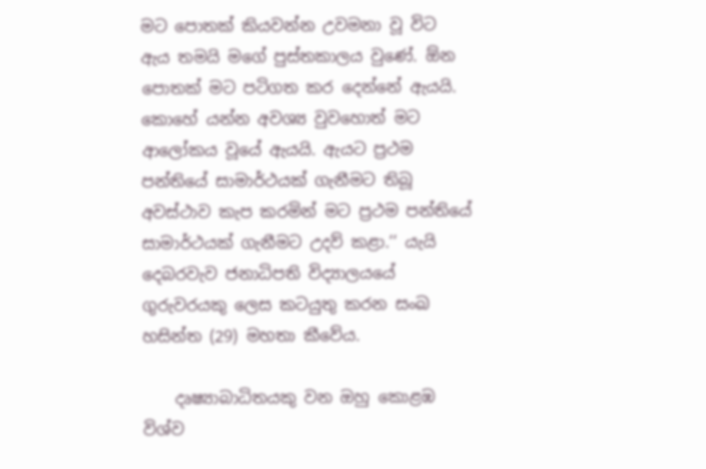මට පොතක් කියවන්න උවමනා වූ විට ඇය තමයි මගේ පුස්තකාලය වුණේ. ඕන පොතක් මට පටිගත කර දෙන්නේ ඇයයි. කොහේ යන්න අවශ්‍ය වුවහොත් මට ආලෝකය වූයේ ඇයයි. ඇයට ප්‍රථම පන්තියේ සාමාර්ථයක් ගැනීමට තිබූ අවස්ථාව කැප කරමින් මට ප්‍රථම පන්තියේ සාමාර්ථයක් ගැනීමට උදව් කළා.‘‘ යැයි දෙබරවැව ජනාධිපති විද්‍යාලයයේ ගුරුවරයකු ලෙස කටයුතු කරන සංඛ හසින්ත (29) මහතා කීවේය.

    දෘෂ්‍යාබාධිතයකු වන ඔහු කොළඹ විශ්ව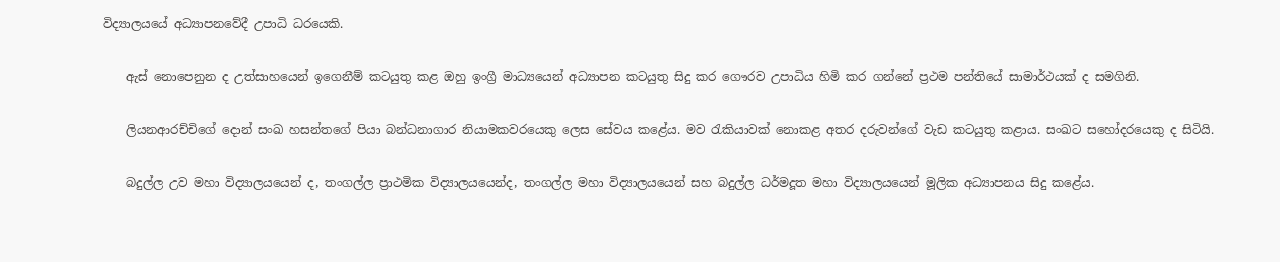විද්‍යාලයයේ අධ්‍යාපනවේදී උපාධි ධරයෙකි.

    ඇස් නොපෙනුන ද උත්සාහයෙන් ඉගෙනීම් කටයුතු කළ ඔහු ඉංග්‍රී මාධ්‍යයෙන් අධ්‍යාපන කටයුතු සිදු කර ගෞරව උපාධිය හිමි කර ගන්නේ ප්‍රථම පන්තියේ සාමාර්ථයක් ද සමගිනි.

    ලියනආරච්චිගේ දොන් සංඛ හසන්තගේ පියා බන්ධනාගාර නියාමකවරයෙකු ලෙස සේවය කළේය. මව රැකියාවක් නොකළ අතර දරුවන්ගේ වැඩ කටයුතු කළාය. සංඛට සහෝදරයෙකු ද සිටියි.

    බදුල්ල උව මහා විද්‍යාලයයෙන් ද, තංගල්ල ප්‍රාථමික විද්‍යාලයයෙන්ද, තංගල්ල මහා විද්‍යාලයයෙන් සහ බදුල්ල ධර්මදූත මහා විද්‍යාලයයෙන් මූලික අධ්‍යාපනය සිදු කළේය.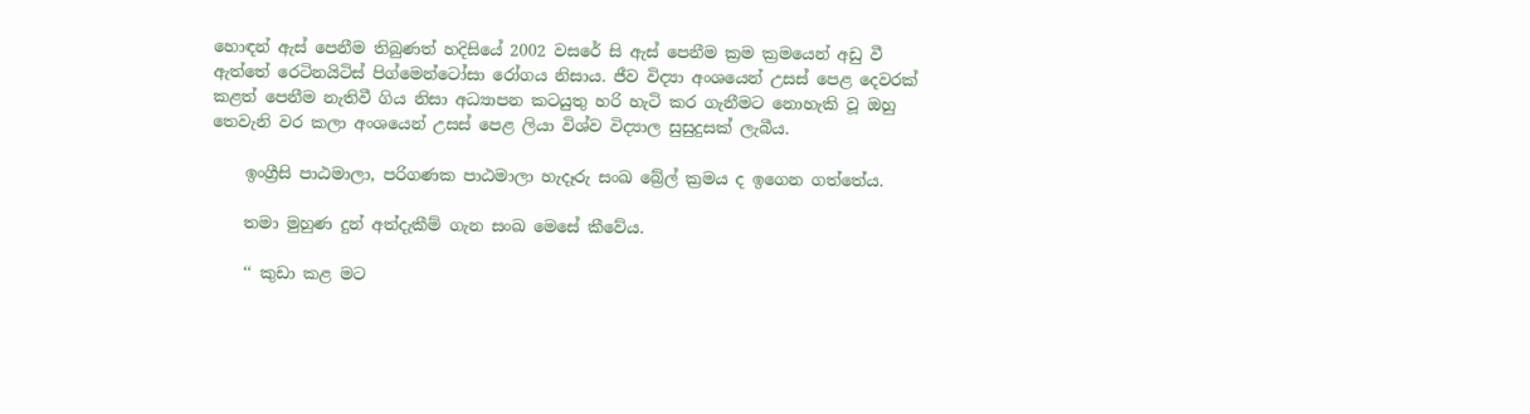හොඳන් ඇස් පෙනීම තිබුණත් හදිසියේ 2002 වසරේ සි ඇස් පෙනීම ක්‍රම ක්‍රමයෙන් අඩු වී ඇත්තේ රෙටිනයිටිස් පිග්මෙන්ටෝසා රෝගය නිසාය. ජීව විද්‍යා අංශයෙන් උසස් පෙළ දෙවරක් කළත් පෙනීම නැතිවී ගිය නිසා අධ්‍යාපන කටයුතු හරි හැටි කර ගැනීමට නොහැකි වූ ඔහු තෙවැනි වර කලා අංශයෙන් උසස් පෙළ ලියා විශ්ව විද්‍යාල සුසුදුසක් ලැබීය.

    ඉංග්‍රීසි පාඨමාලා, පරිගණක පාඨමාලා හැදෑරු සංඛ බ්‍රේල් ක්‍රමය ද ඉගෙන ගත්තේය.

    තමා මුහුණ දුන් අත්දැකීම් ගැන සංඛ මෙසේ කීවේය.

    ‘‘ කුඩා කළ මට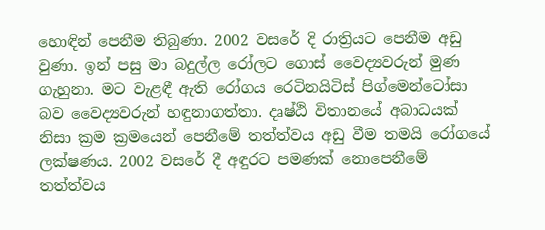හොඳින් පෙනීම තිබුණා. 2002 වසරේ දි රාත්‍රියට පෙනීම අඩු වුණා. ඉන් පසු මා බදුල්ල රෝලට ගොස් වෛද්‍යවරුන් මුණ ගැහුනා. මට වැළඳී ඇති රෝගය රෙටිනයිටිස් පිග්මෙන්ටෝසා බව වෛද්‍යවරුන් හඳුනාගත්තා. දෘෂ්ඨි විතානයේ අබාධයක් නිසා ක්‍රම ක්‍රමයෙන් පෙනීමේ තත්ත්වය අඩු වීම තමයි රෝගයේ ලක්ෂණය. 2002 වසරේ දී අඳුරට පමණක් නොපෙනීමේ තත්ත්වය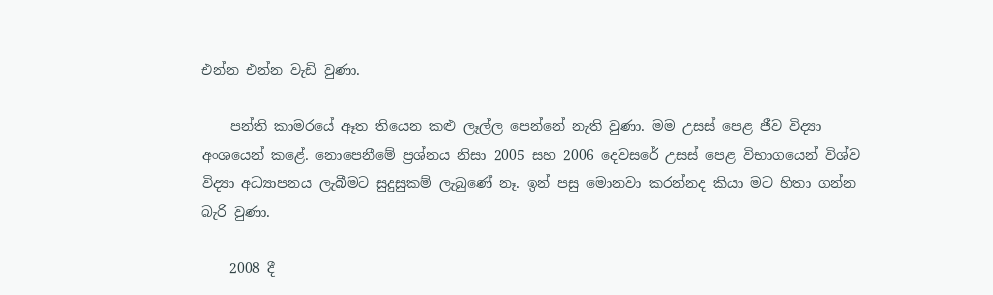එන්න එන්න වැඩි වුණා.

    පන්ති කාමරයේ ඈත තියෙන කළු ලෑල්ල පෙන්නේ නැති වුණා. මම උසස් පෙළ ජීව විද්‍යා අංශයෙන් කළේ. නොපෙනීමේ ප්‍රශ්නය නිසා 2005 සහ 2006 දෙවසරේ උසස් පෙළ විභාගයෙන් විශ්ව විද්‍යා අධ්‍යාපනය ලැබීමට සුදුසුකම් ලැබුණේ නෑ. ඉන් පසු මොනවා කරන්නද කියා මට හිතා ගන්න බැරි වුණා.

    2008 දී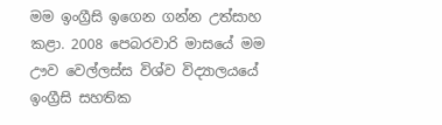මම ඉංග්‍රීසි ඉගෙන ගන්න උත්සාහ කළා. 2008 පෙබරවාරි මාසයේ මම ඌව වෙල්ලස්ස විශ්ව විද්‍යාලයයේ ඉංග්‍රීසි සහතික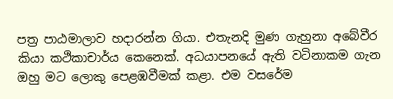පත්‍ර පාඨමාලාව හදාරන්න ගියා. එතැනදි මුණ ගැහුනා අබේවීර කියා කථිකාචාර්ය කෙනෙක්. අධයාපනයේ ඇති වටිනාකම ගැන ඔහු මට ලොකු පෙළඹවීමක් කළා. එම වසරේම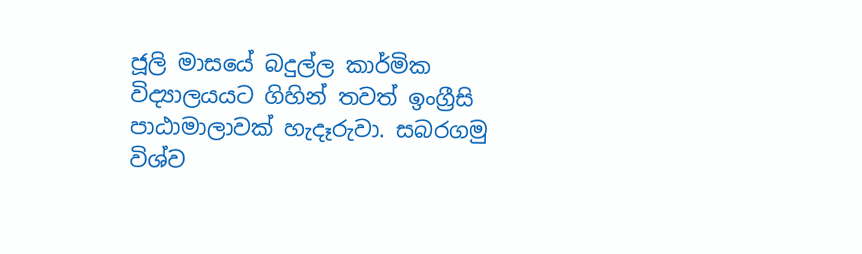ජූලි මාසයේ බදුල්ල කාර්මික විද්‍යාලයයට ගිහින් තවත් ඉංග්‍රීසි පාඨාමාලාවක් හැදෑරුවා. සබරගමු විශ්ව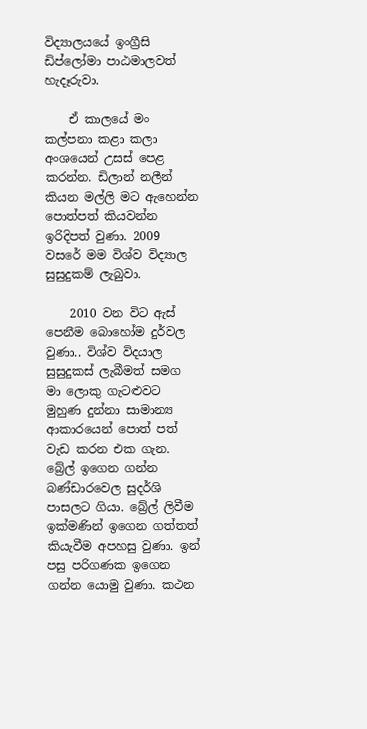විද්‍යාලයයේ ඉංග්‍රීසි ඩිප්ලෝමා පාඨමාලවත් හැදෑරුවා.

    ඒ කාලයේ මං කල්පනා කළා කලා අංශයෙන් උසස් පෙළ කරන්න. ඩිලාන් නලීන් කියන මල්ලි මට ඇහෙන්න පොත්පත් කියවන්න ඉරිදිපත් වුණා. 2009 වසරේ මම විශ්ව විද්‍යාල සුසුදුකම් ලැබුවා.

    2010 වන විට ඇස් පෙනීම බොහෝම දුර්වල වුණා.. විශ්ව විදයාල සුසුදුකස් ලැබීමත් සමග මා ලොකු ගැටළුවට මුහුණ දුන්නා සාමාන්‍ය ආකාරයෙන් පොත් පත් වැඩ කරන එක ගැන. බ්‍රේල් ඉගෙන ගන්න බණ්ඩාරවෙල සුදර්ශි පාසලට ගියා. බ්‍රේල් ලිවීම ඉක්මණින් ඉගෙන ගත්තත් කියැවීම අපහසු වුණා. ඉන් පසු පරිගණක ඉගෙන ගන්න යොමු වුණා. කථන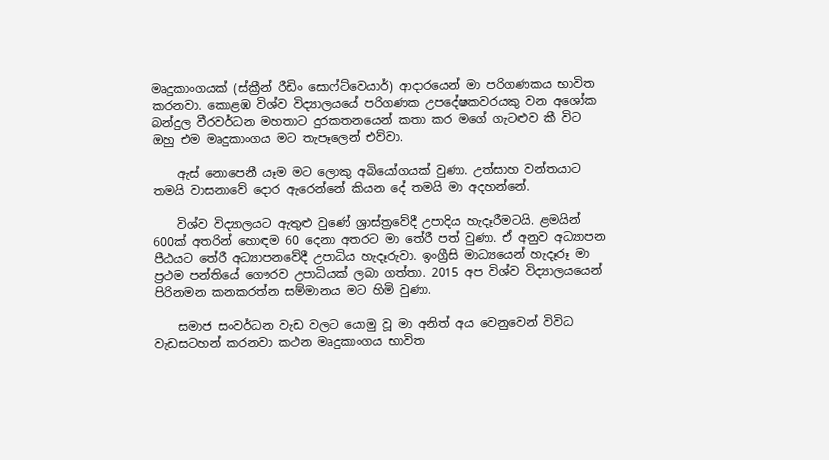මෘදුකාංගයක් (ස්ක්‍රීන් රීඩිං සොෆ්ට්වෙයාර්) ආදාරයෙන් මා පරිගණකය භාවිත කරනවා. කොළඹ විශ්ව විද්‍යාලයයේ පරිගණක උපදේෂකවරයකු වන අශෝක බන්දුල වීරවර්ධන මහතාට දුරකතනයෙන් කතා කර මගේ ගැටළුව කී විට ඔහු එම මෘදුකාංගය මට තැපෑලෙන් එව්වා.

    ඇස් නොපෙනී යෑම මට ලොකු අබියෝගයක් වුණා. උත්සාහ වන්තයාට තමයි වාසනාවේ දොර ඇරෙන්නේ කියන දේ තමයි මා අදහන්නේ.

    විශ්ව විද්‍යාලයට ඇතුළු වුණේ ශ්‍රාස්ත්‍රවේදී උපාදිය හැදෑරීමටයි. ළමයින් 600ක් අතරින් හොඳම 60 දෙනා අතරට මා තේරී පත් වුණා. ඒ අනුව අධ්‍යාපන පීඨයට තේරී අධ්‍යාපනවේදී උපාධිය හැදෑරුවා. ඉංග්‍රීසි මාධ්‍යයෙන් හැදෑරූ මා ප්‍රථම පන්තියේ ගෞරව උපාධියක් ලබා ගත්තා. 2015 අප විශ්ව විද්‍යාලයයෙන් පිරිනමන කනකරත්න සම්මානය මට හිමි වුණා.

    සමාජ සංවර්ධන වැඩ වලට යොමු වූ මා අනිත් අය වෙනුවෙන් විවිධ වැඩසටහන් කරනවා කථන මෘදුකාංගය භාවිත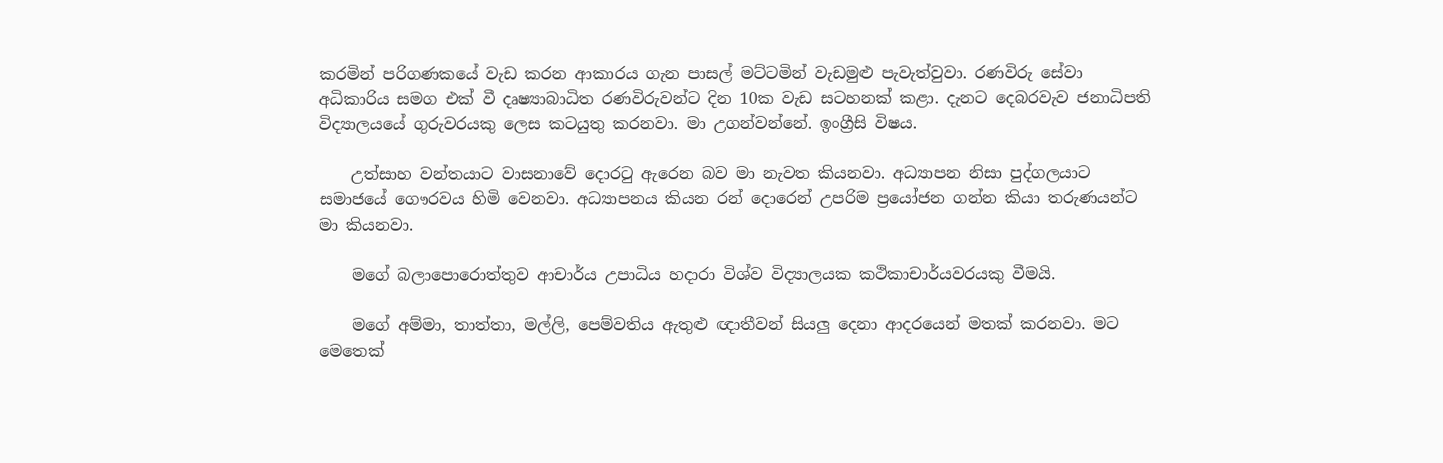කරමින් පරිගණකයේ වැඩ කරන ආකාරය ගැන පාසල් මට්ටමින් වැඩමුළු පැවැත්වුවා. රණවිරු සේවා අධිකාරිය සමග එක් වී දෘෂ්‍යාබාධිත රණවිරුවන්ට දින 10ක වැඩ සටහනක් කළා. දැනට දෙබරවැව ජනාධිපති විද්‍යාලයයේ ගුරුවරයකු ලෙස කටයුතු කරනවා. මා උගන්වන්නේ. ඉංග්‍රීසි විෂය.

    උත්සාහ වන්තයාට වාසනාවේ දොරටු ඇරෙන බව මා නැවත කියනවා. අධ්‍යාපන නිසා පුද්ගලයාට සමාජයේ ගෞරවය හිමි වෙනවා. අධ්‍යාපනය කියන රන් දොරෙන් උපරිම ප්‍රයෝජන ගන්න කියා තරුණයන්ට මා කියනවා.

    මගේ බලාපොරොත්තුව ආචාර්ය උපාධිය හදාරා විශ්ව විද්‍යාලයක කථිකාචාර්යවරයකු වීමයි.

    මගේ අම්මා, තාත්තා, මල්ලි, පෙම්වතිය ඇතුළු ඥාතීවන් සියලු දෙනා ආදරයෙන් මතක් කරනවා. මට මෙතෙක්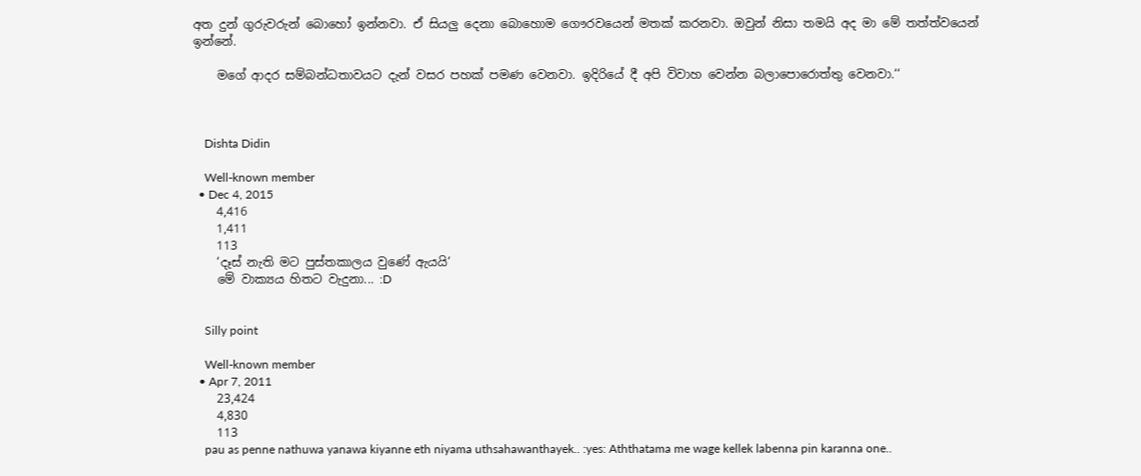අත දුන් ගුරුවරුන් බොහෝ ඉන්නවා. ඒ සියලු දෙනා බොහොම ගෞරවයෙන් මතක් කරනවා. ඔවුන් නිසා තමයි අද මා මේ තත්ත්වයෙන් ඉන්නේ.

    මගේ ආදර සම්බන්ධතාවයට දැන් වසර පහක් පමණ වෙනවා. ඉදිරියේ දී අපි විවාහ වෙන්න බලාපොරොත්තු වෙනවා.‘‘



    Dishta Didin

    Well-known member
  • Dec 4, 2015
    4,416
    1,411
    113
    ‘දෑස් නැති මට පුස්තකාලය වුණේ ඇයයි‘
    මේ වාක්‍යය හිතට වැදුනා... :D


    Silly point

    Well-known member
  • Apr 7, 2011
    23,424
    4,830
    113
    pau as penne nathuwa yanawa kiyanne eth niyama uthsahawanthayek.. :yes: Aththatama me wage kellek labenna pin karanna one..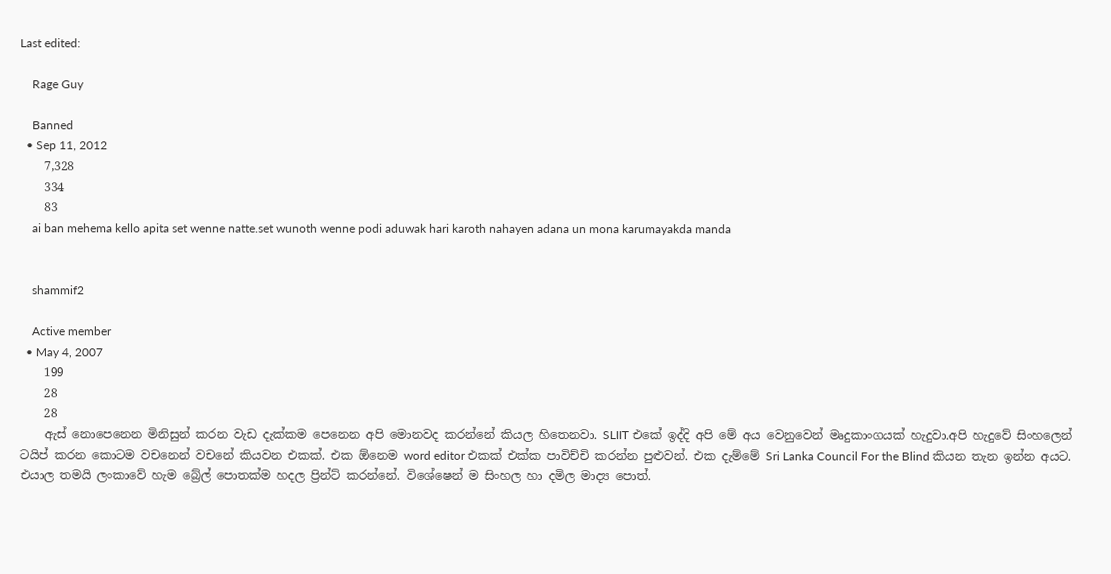Last edited:

    Rage Guy

    Banned
  • Sep 11, 2012
    7,328
    334
    83
    ai ban mehema kello apita set wenne natte.set wunoth wenne podi aduwak hari karoth nahayen adana un mona karumayakda manda


    shammif2

    Active member
  • May 4, 2007
    199
    28
    28
    ඇස් නොපෙනෙන මිනිසුන් කරන වැඩ දැක්කම පෙනෙන අපි මොනවද කරන්නේ කියල හිතෙනවා. SLIIT එකේ ඉද්දි අපි මේ අය වෙනුවෙන් මෘදුකාංගයක් හැදුවා.අපි හැදුවේ සිංහලෙන් ටයිප් කරන කොටම වචනෙන් වචනේ කියවන එකක්. එක ඕනෙම word editor එකක් එක්ක පාවිච්චි කරන්න පුළුවන්. එක දැම්මේ Sri Lanka Council For the Blind කියන තැන ඉන්න අයට. එයාල තමයි ලංකාවේ හැම බ්‍රේල් පොතක්ම හදල ප්‍රින්ට් කරන්නේ. විශේෂෙන් ම සිංහල හා දමිල මාද්‍ය පොත්.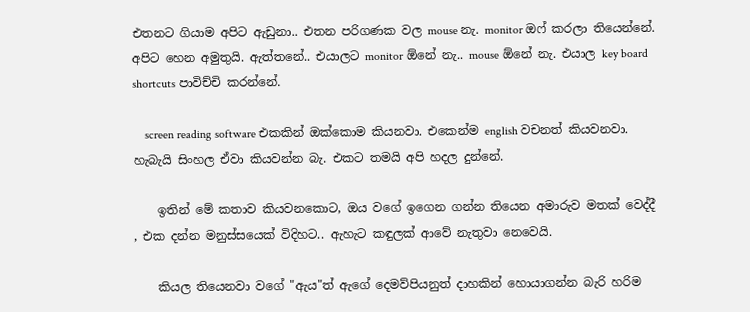එතනට ගියාම අපිට ඇඩුනා.. එතන පරිගණක වල mouse නැ. monitor ඔෆ් කරලා තියෙන්නේ. අපිට හෙන අමුතුයි. ඇත්තනේ.. එයාලට monitor ඕනේ නැ.. mouse ඕනේ නැ. එයාල key board shortcuts පාවිච්චි කරන්නේ.

    screen reading software එකකින් ඔක්කොම කියනවා. එකෙන්ම english වචනත් කියවනවා. හැබැයි සිංහල ඒවා කියවන්න බැ. එකට තමයි අපි හදල දුන්නේ.

    ඉතින් මේ කතාව කියවනකොට, ඔය වගේ ඉගෙන ගන්න තියෙන අමාරුව මතක් වෙද්දී , එක දන්න මනුස්සයෙක් විදිහට.. ඇහැට කඳුලක් ආවේ නැතුවා නෙවෙයි.

    කියල තියෙනවා වගේ "ඇය"ත් ඇගේ දෙමව්පියනුත් දාහකින් හොයාගන්න බැරි හරිම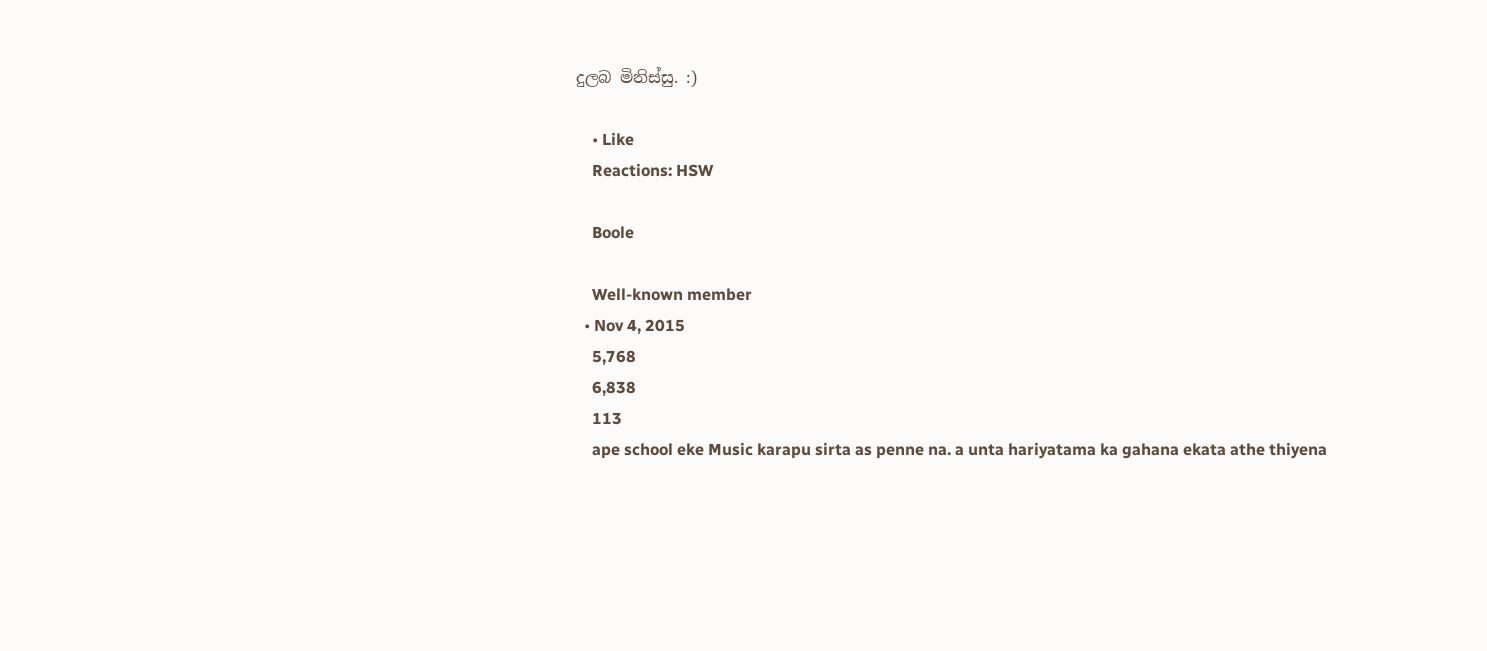දුලබ මිනිස්සු. :)

    • Like
    Reactions: HSW

    Boole

    Well-known member
  • Nov 4, 2015
    5,768
    6,838
    113
    ape school eke Music karapu sirta as penne na. a unta hariyatama ka gahana ekata athe thiyena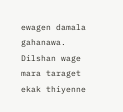ewagen damala gahanawa. Dilshan wage mara taraget ekak thiyenne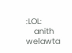:LOL:
    anith welawta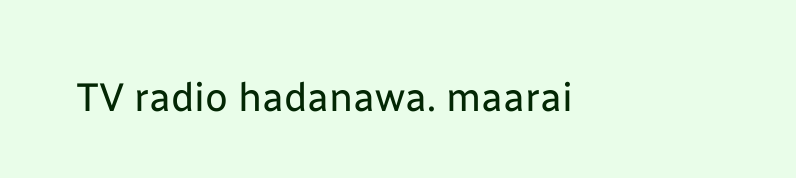TV radio hadanawa. maarai